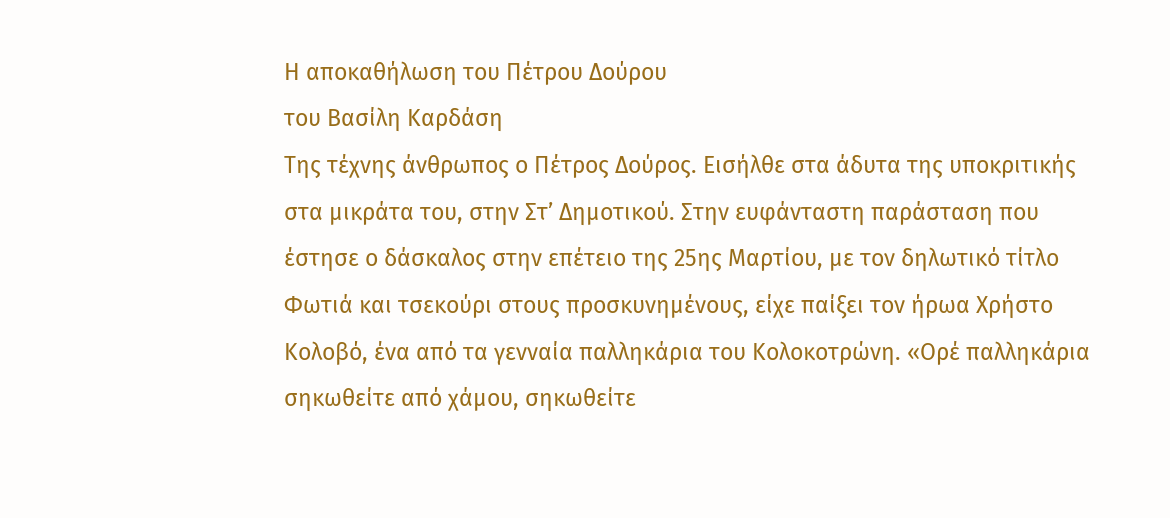Η αποκαθήλωση του Πέτρου Δούρου
του Βασίλη Καρδάση
Της τέχνης άνθρωπος ο Πέτρος Δούρος. Εισήλθε στα άδυτα της υποκριτικής
στα μικράτα του, στην Στ’ Δημοτικού. Στην ευφάνταστη παράσταση που
έστησε ο δάσκαλος στην επέτειο της 25ης Μαρτίου, με τον δηλωτικό τίτλο
Φωτιά και τσεκούρι στους προσκυνημένους, είχε παίξει τον ήρωα Χρήστο
Κολοβό, ένα από τα γενναία παλληκάρια του Κολοκοτρώνη. «Ορέ παλληκάρια
σηκωθείτε από χάμου, σηκωθείτε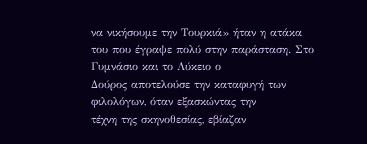να νικήσουμε την Τουρκιά» ήταν η ατάκα
του που έγραψε πολύ στην παράσταση. Στο Γυμνάσιο και το Λύκειο ο
Δούρος αποτελούσε την καταφυγή των φιλολόγων, όταν εξασκώντας την
τέχνη της σκηνοθεσίας, εβίαζαν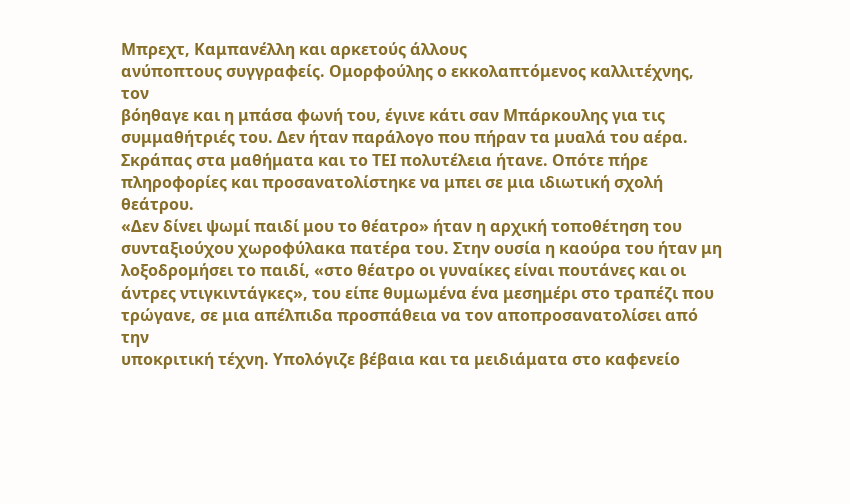Μπρεχτ, Καμπανέλλη και αρκετούς άλλους
ανύποπτους συγγραφείς. Ομορφούλης ο εκκολαπτόμενος καλλιτέχνης, τον
βόηθαγε και η μπάσα φωνή του, έγινε κάτι σαν Μπάρκουλης για τις
συμμαθήτριές του. Δεν ήταν παράλογο που πήραν τα μυαλά του αέρα.
Σκράπας στα μαθήματα και το ΤΕΙ πολυτέλεια ήτανε. Οπότε πήρε
πληροφορίες και προσανατολίστηκε να μπει σε μια ιδιωτική σχολή
θεάτρου.
«Δεν δίνει ψωμί παιδί μου το θέατρο» ήταν η αρχική τοποθέτηση του
συνταξιούχου χωροφύλακα πατέρα του. Στην ουσία η καούρα του ήταν μη
λοξοδρομήσει το παιδί, «στο θέατρο οι γυναίκες είναι πουτάνες και οι
άντρες ντιγκιντάγκες», του είπε θυμωμένα ένα μεσημέρι στο τραπέζι που
τρώγανε, σε μια απέλπιδα προσπάθεια να τον αποπροσανατολίσει από την
υποκριτική τέχνη. Υπολόγιζε βέβαια και τα μειδιάματα στο καφενείο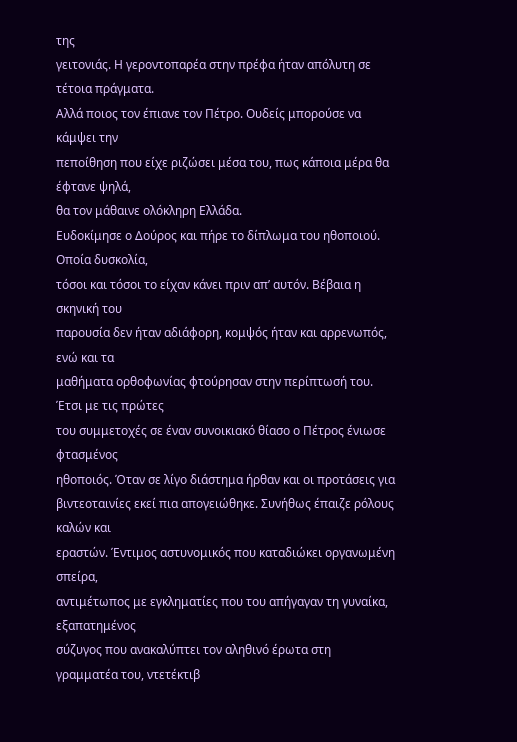της
γειτονιάς. Η γεροντοπαρέα στην πρέφα ήταν απόλυτη σε τέτοια πράγματα.
Αλλά ποιος τον έπιανε τον Πέτρο. Ουδείς μπορούσε να κάμψει την
πεποίθηση που είχε ριζώσει μέσα του, πως κάποια μέρα θα έφτανε ψηλά,
θα τον μάθαινε ολόκληρη Ελλάδα.
Ευδοκίμησε ο Δούρος και πήρε το δίπλωμα του ηθοποιού. Οποία δυσκολία,
τόσοι και τόσοι το είχαν κάνει πριν απ’ αυτόν. Βέβαια η σκηνική του
παρουσία δεν ήταν αδιάφορη, κομψός ήταν και αρρενωπός, ενώ και τα
μαθήματα ορθοφωνίας φτούρησαν στην περίπτωσή του. Έτσι με τις πρώτες
του συμμετοχές σε έναν συνοικιακό θίασο ο Πέτρος ένιωσε φτασμένος
ηθοποιός. Όταν σε λίγο διάστημα ήρθαν και οι προτάσεις για
βιντεοταινίες εκεί πια απογειώθηκε. Συνήθως έπαιζε ρόλους καλών και
εραστών. Έντιμος αστυνομικός που καταδιώκει οργανωμένη σπείρα,
αντιμέτωπος με εγκληματίες που του απήγαγαν τη γυναίκα, εξαπατημένος
σύζυγος που ανακαλύπτει τον αληθινό έρωτα στη γραμματέα του, ντετέκτιβ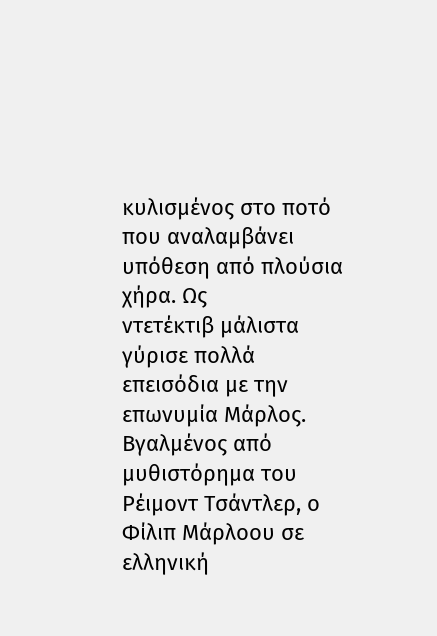κυλισμένος στο ποτό που αναλαμβάνει υπόθεση από πλούσια χήρα. Ως
ντετέκτιβ μάλιστα γύρισε πολλά επεισόδια με την επωνυμία Μάρλος.
Βγαλμένος από μυθιστόρημα του Ρέιμοντ Τσάντλερ, ο Φίλιπ Μάρλοου σε
ελληνική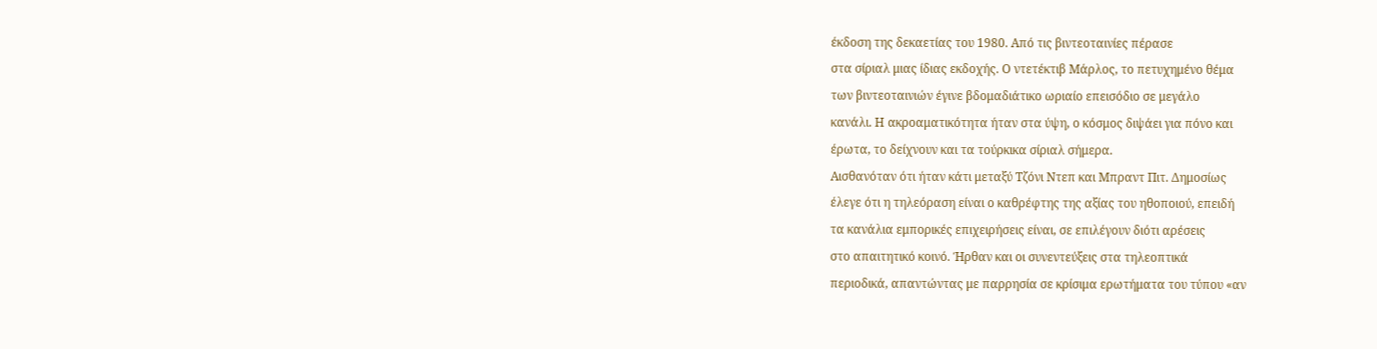έκδοση της δεκαετίας του 1980. Από τις βιντεοταινίες πέρασε
στα σίριαλ μιας ίδιας εκδοχής. Ο ντετέκτιβ Μάρλος, το πετυχημένο θέμα
των βιντεοταινιών έγινε βδομαδιάτικο ωριαίο επεισόδιο σε μεγάλο
κανάλι. Η ακροαματικότητα ήταν στα ύψη, ο κόσμος διψάει για πόνο και
έρωτα, το δείχνουν και τα τούρκικα σίριαλ σήμερα.
Αισθανόταν ότι ήταν κάτι μεταξύ Τζόνι Ντεπ και Μπραντ Πιτ. Δημοσίως
έλεγε ότι η τηλεόραση είναι ο καθρέφτης της αξίας του ηθοποιού, επειδή
τα κανάλια εμπορικές επιχειρήσεις είναι, σε επιλέγουν διότι αρέσεις
στο απαιτητικό κοινό. Ήρθαν και οι συνεντεύξεις στα τηλεοπτικά
περιοδικά, απαντώντας με παρρησία σε κρίσιμα ερωτήματα του τύπου «αν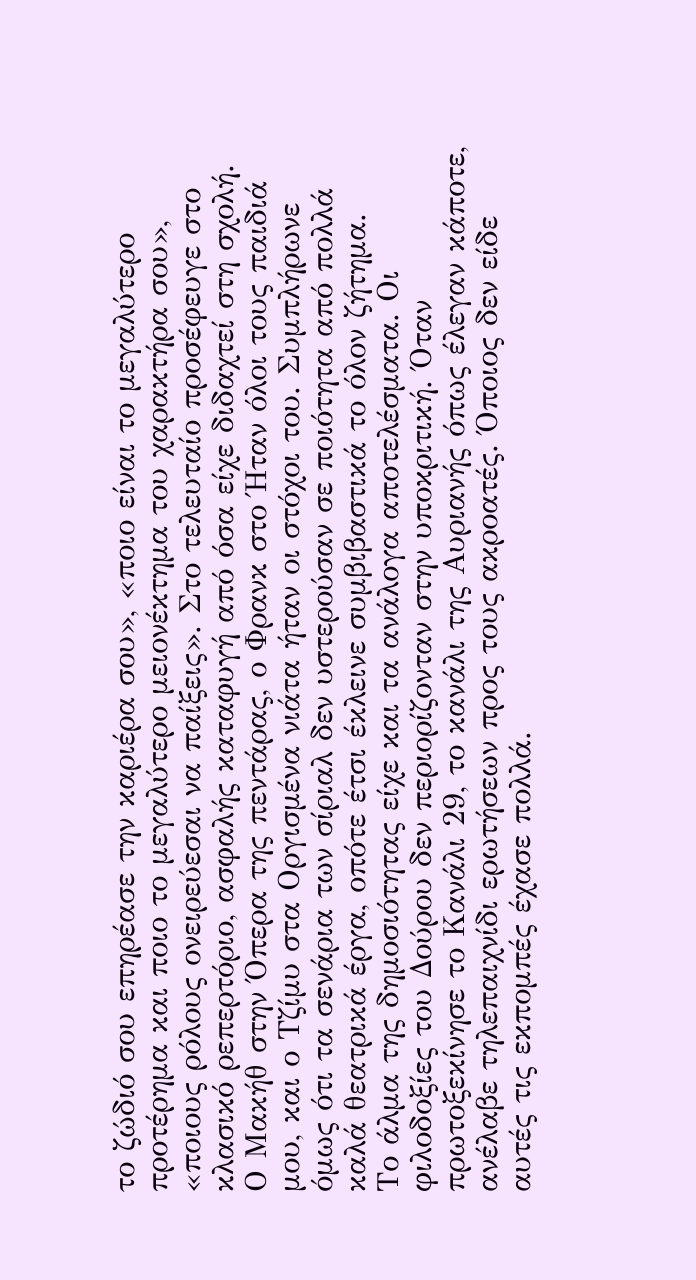το ζώδιό σου επηρέασε την καριέρα σου», «ποιο είναι το μεγαλύτερο
προτέρημα και ποιο το μεγαλύτερο μειονέκτημα του χαρακτήρα σου»,
«ποιους ρόλους ονειρεύεσαι να παίξεις». Στο τελευταίο προσέφευγε στο
κλασικό ρεπερτόριο, ασφαλής καταφυγή από όσα είχε διδαχτεί στη σχολή.
Ο Μακήθ στην Όπερα της πεντάρας, ο Φρανκ στο Ήταν όλοι τους παιδιά
μου, και ο Τζίμυ στα Οργισμένα νιάτα ήταν οι στόχοι του. Συμπλήρωνε
όμως ότι τα σενάρια των σίριαλ δεν υστερούσαν σε ποιότητα από πολλά
καλά θεατρικά έργα, οπότε έτσι έκλεινε συμβιβαστικά το όλον ζήτημα.
Το άλμα της δημοσιότητας είχε και τα ανάλογα αποτελέσματα. Οι
φιλοδοξίες του Δούρου δεν περιορίζονταν στην υποκριτική. Όταν
πρωτοξεκίνησε το Κανάλι 29, το κανάλι της Αυριανής όπως έλεγαν κάποτε,
ανέλαβε τηλεπαιχνίδι ερωτήσεων προς τους ακροατές. Όποιος δεν είδε
αυτές τις εκπομπές έχασε πολλά.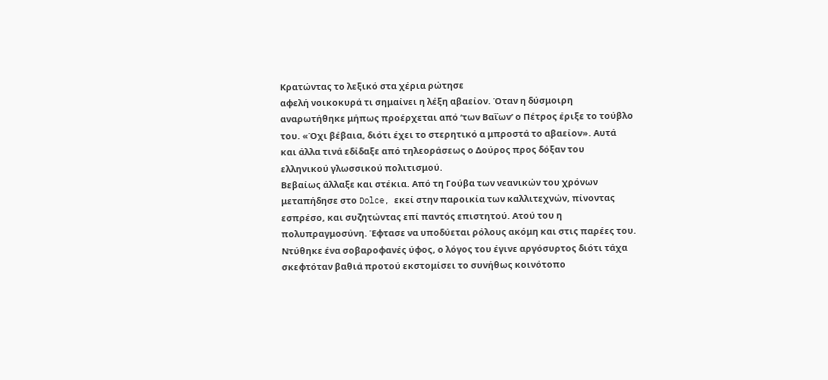Κρατώντας το λεξικό στα χέρια ρώτησε
αφελή νοικοκυρά τι σημαίνει η λέξη αβαείον. Όταν η δύσμοιρη
αναρωτήθηκε μήπως προέρχεται από ‘των Βαΐων’ ο Πέτρος έριξε το τούβλο
του. «Όχι βέβαια, διότι έχει το στερητικό α μπροστά το αβαείον». Αυτά
και άλλα τινά εδίδαξε από τηλεοράσεως ο Δούρος προς δόξαν του
ελληνικού γλωσσικού πολιτισμού.
Βεβαίως άλλαξε και στέκια. Από τη Γούβα των νεανικών του χρόνων
μεταπήδησε στο Dolce, εκεί στην παροικία των καλλιτεχνών, πίνοντας
εσπρέσο, και συζητώντας επί παντός επιστητού. Ατού του η
πολυπραγμοσύνη. Έφτασε να υποδύεται ρόλους ακόμη και στις παρέες του.
Ντύθηκε ένα σοβαροφανές ύφος, ο λόγος του έγινε αργόσυρτος διότι τάχα
σκεφτόταν βαθιά προτού εκστομίσει το συνήθως κοινότοπο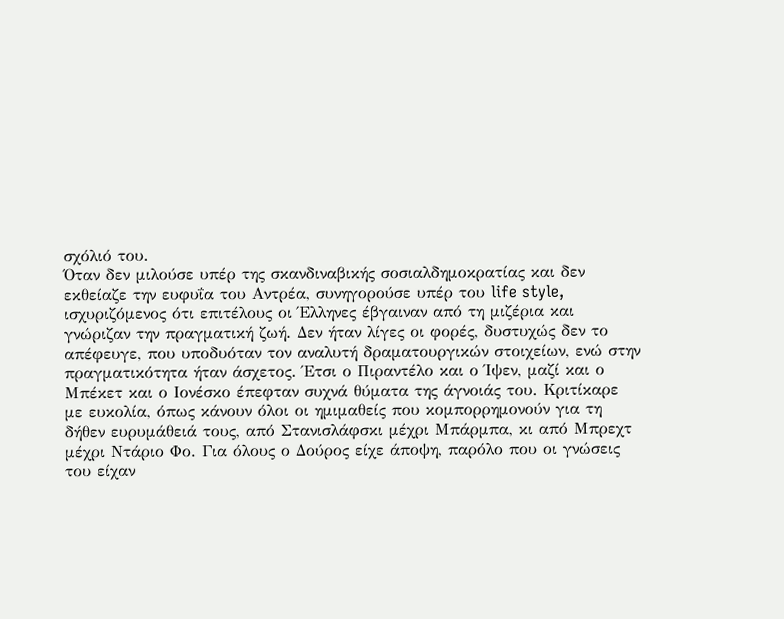σχόλιό του.
Όταν δεν μιλούσε υπέρ της σκανδιναβικής σοσιαλδημοκρατίας και δεν
εκθείαζε την ευφυΐα του Αντρέα, συνηγορούσε υπέρ του life style,
ισχυριζόμενος ότι επιτέλους οι Έλληνες έβγαιναν από τη μιζέρια και
γνώριζαν την πραγματική ζωή. Δεν ήταν λίγες οι φορές, δυστυχώς δεν το
απέφευγε, που υποδυόταν τον αναλυτή δραματουργικών στοιχείων, ενώ στην
πραγματικότητα ήταν άσχετος. Έτσι ο Πιραντέλο και ο Ίψεν, μαζί και ο
Μπέκετ και ο Ιονέσκο έπεφταν συχνά θύματα της άγνοιάς του. Κριτίκαρε
με ευκολία, όπως κάνουν όλοι οι ημιμαθείς που κομπορρημονούν για τη
δήθεν ευρυμάθειά τους, από Στανισλάφσκι μέχρι Μπάρμπα, κι από Μπρεχτ
μέχρι Ντάριο Φο. Για όλους ο Δούρος είχε άποψη, παρόλο που οι γνώσεις
του είχαν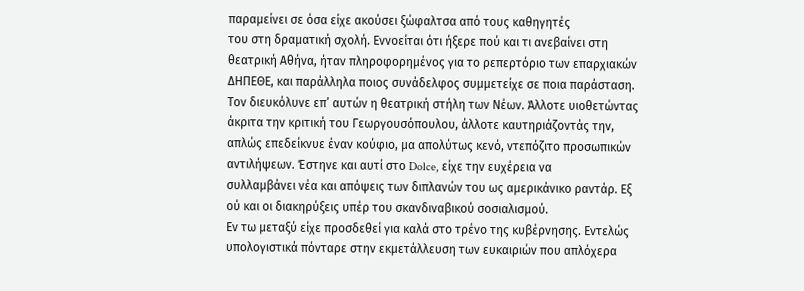παραμείνει σε όσα είχε ακούσει ξώφαλτσα από τους καθηγητές
του στη δραματική σχολή. Εννοείται ότι ήξερε πού και τι ανεβαίνει στη
θεατρική Αθήνα, ήταν πληροφορημένος για το ρεπερτόριο των επαρχιακών
ΔΗΠΕΘΕ, και παράλληλα ποιος συνάδελφος συμμετείχε σε ποια παράσταση.
Τον διευκόλυνε επ’ αυτών η θεατρική στήλη των Νέων. Άλλοτε υιοθετώντας
άκριτα την κριτική του Γεωργουσόπουλου, άλλοτε καυτηριάζοντάς την,
απλώς επεδείκνυε έναν κούφιο, μα απολύτως κενό, ντεπόζιτο προσωπικών
αντιλήψεων. Έστηνε και αυτί στο Dolce, είχε την ευχέρεια να
συλλαμβάνει νέα και απόψεις των διπλανών του ως αμερικάνικο ραντάρ. Εξ
ού και οι διακηρύξεις υπέρ του σκανδιναβικού σοσιαλισμού.
Εν τω μεταξύ είχε προσδεθεί για καλά στο τρένο της κυβέρνησης. Εντελώς
υπολογιστικά πόνταρε στην εκμετάλλευση των ευκαιριών που απλόχερα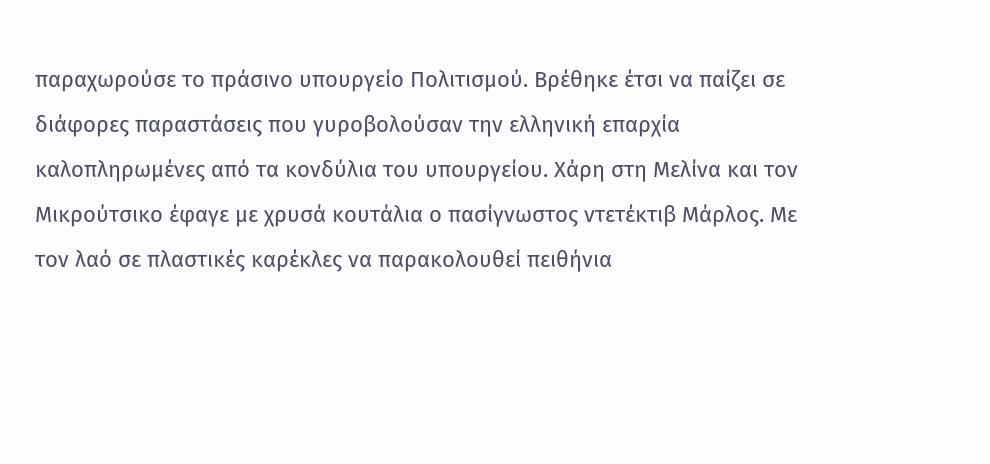παραχωρούσε το πράσινο υπουργείο Πολιτισμού. Βρέθηκε έτσι να παίζει σε
διάφορες παραστάσεις που γυροβολούσαν την ελληνική επαρχία
καλοπληρωμένες από τα κονδύλια του υπουργείου. Χάρη στη Μελίνα και τον
Μικρούτσικο έφαγε με χρυσά κουτάλια ο πασίγνωστος ντετέκτιβ Μάρλος. Με
τον λαό σε πλαστικές καρέκλες να παρακολουθεί πειθήνια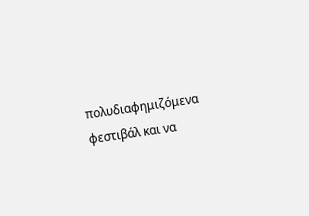πολυδιαφημιζόμενα φεστιβάλ και να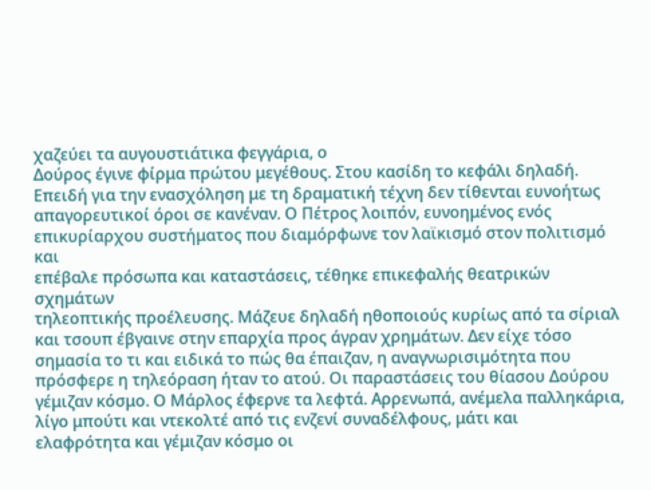χαζεύει τα αυγουστιάτικα φεγγάρια, ο
Δούρος έγινε φίρμα πρώτου μεγέθους. Στου κασίδη το κεφάλι δηλαδή.
Επειδή για την ενασχόληση με τη δραματική τέχνη δεν τίθενται ευνοήτως
απαγορευτικοί όροι σε κανέναν. Ο Πέτρος λοιπόν, ευνοημένος ενός
επικυρίαρχου συστήματος που διαμόρφωνε τον λαϊκισμό στον πολιτισμό και
επέβαλε πρόσωπα και καταστάσεις, τέθηκε επικεφαλής θεατρικών σχημάτων
τηλεοπτικής προέλευσης. Μάζευε δηλαδή ηθοποιούς κυρίως από τα σίριαλ
και τσουπ έβγαινε στην επαρχία προς άγραν χρημάτων. Δεν είχε τόσο
σημασία το τι και ειδικά το πώς θα έπαιζαν, η αναγνωρισιμότητα που
πρόσφερε η τηλεόραση ήταν το ατού. Οι παραστάσεις του θίασου Δούρου
γέμιζαν κόσμο. Ο Μάρλος έφερνε τα λεφτά. Αρρενωπά, ανέμελα παλληκάρια,
λίγο μπούτι και ντεκολτέ από τις ενζενί συναδέλφους, μάτι και
ελαφρότητα και γέμιζαν κόσμο οι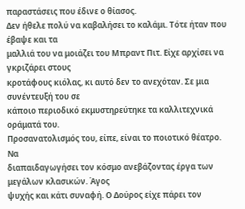παραστάσεις που έδινε ο θίασος.
Δεν ήθελε πολύ να καβαλήσει το καλάμι. Τότε ήταν που έβαψε και τα
μαλλιά του να μοιάζει του Μπραντ Πιτ. Είχε αρχίσει να γκριζάρει στους
κροτάφους κιόλας, κι αυτό δεν το ανεχόταν. Σε μια συνέντευξή του σε
κάποιο περιοδικό εκμυστηρεύτηκε τα καλλιτεχνικά οράματά του.
Προσανατολισμός του, είπε, είναι το ποιοτικό θέατρο. Να
διαπαιδαγωγήσει τον κόσμο ανεβάζοντας έργα των μεγάλων κλασικών. Άγος
ψυχής και κάτι συναφή. Ο Δούρος είχε πάρει τον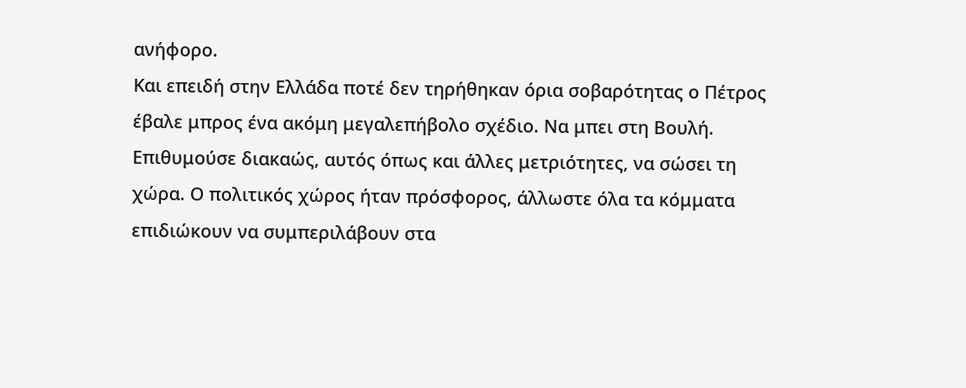ανήφορο.
Και επειδή στην Ελλάδα ποτέ δεν τηρήθηκαν όρια σοβαρότητας ο Πέτρος
έβαλε μπρος ένα ακόμη μεγαλεπήβολο σχέδιο. Να μπει στη Βουλή.
Επιθυμούσε διακαώς, αυτός όπως και άλλες μετριότητες, να σώσει τη
χώρα. Ο πολιτικός χώρος ήταν πρόσφορος, άλλωστε όλα τα κόμματα
επιδιώκουν να συμπεριλάβουν στα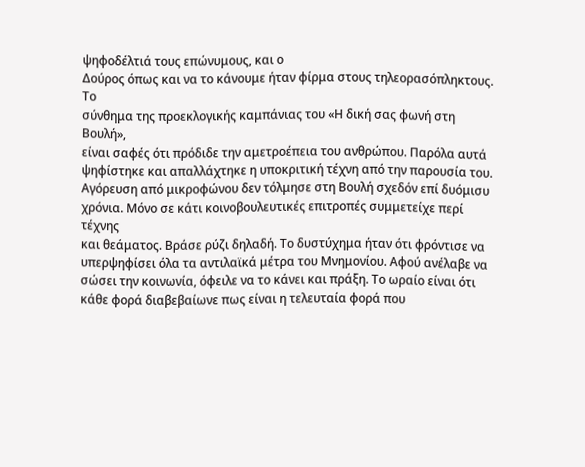ψηφοδέλτιά τους επώνυμους, και ο
Δούρος όπως και να το κάνουμε ήταν φίρμα στους τηλεορασόπληκτους. Το
σύνθημα της προεκλογικής καμπάνιας του «Η δική σας φωνή στη Βουλή»,
είναι σαφές ότι πρόδιδε την αμετροέπεια του ανθρώπου. Παρόλα αυτά
ψηφίστηκε και απαλλάχτηκε η υποκριτική τέχνη από την παρουσία του.
Αγόρευση από μικροφώνου δεν τόλμησε στη Βουλή σχεδόν επί δυόμισυ
χρόνια. Μόνο σε κάτι κοινοβουλευτικές επιτροπές συμμετείχε περί τέχνης
και θεάματος. Βράσε ρύζι δηλαδή. Το δυστύχημα ήταν ότι φρόντισε να
υπερψηφίσει όλα τα αντιλαϊκά μέτρα του Μνημονίου. Αφού ανέλαβε να
σώσει την κοινωνία, όφειλε να το κάνει και πράξη. Το ωραίο είναι ότι
κάθε φορά διαβεβαίωνε πως είναι η τελευταία φορά που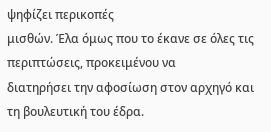ψηφίζει περικοπές
μισθών. Έλα όμως που το έκανε σε όλες τις περιπτώσεις, προκειμένου να
διατηρήσει την αφοσίωση στον αρχηγό και τη βουλευτική του έδρα.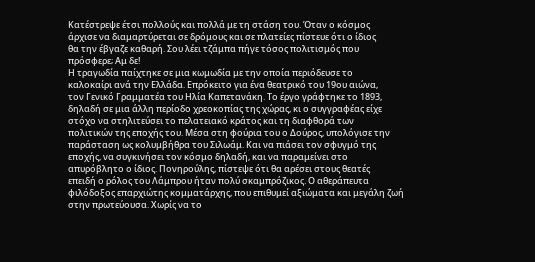Κατέστρεψε έτσι πολλούς και πολλά με τη στάση του. Όταν ο κόσμος
άρχισε να διαμαρτύρεται σε δρόμους και σε πλατείες πίστευε ότι ο ίδιος
θα την έβγαζε καθαρή. Σου λέει τζάμπα πήγε τόσος πολιτισμός που
πρόσφερε; Αμ δε!
Η τραγωδία παίχτηκε σε μια κωμωδία με την οποία περιόδευσε το
καλοκαίρι ανά την Ελλάδα. Επρόκειτο για ένα θεατρικό του 19ου αιώνα,
τον Γενικό Γραμματέα του Ηλία Καπετανάκη. Το έργο γράφτηκε το 1893,
δηλαδή σε μια άλλη περίοδο χρεοκοπίας της χώρας, κι ο συγγραφέας είχε
στόχο να στηλιτεύσει το πελατειακό κράτος και τη διαφθορά των
πολιτικών της εποχής του. Μέσα στη φούρια του ο Δούρος, υπολόγισε την
παράσταση ως κολυμβήθρα του Σιλωάμ. Και να πιάσει τον σφυγμό της
εποχής, να συγκινήσει τον κόσμο δηλαδή, και να παραμείνει στο
απυρόβλητο ο ίδιος. Πονηρούλης, πίστεψε ότι θα αρέσει στους θεατές
επειδή ο ρόλος του Λάμπρου ήταν πολύ σκαμπρόζικος. Ο αθεράπευτα
φιλόδοξος επαρχιώτης κομματάρχης, που επιθυμεί αξιώματα και μεγάλη ζωή
στην πρωτεύουσα. Χωρίς να το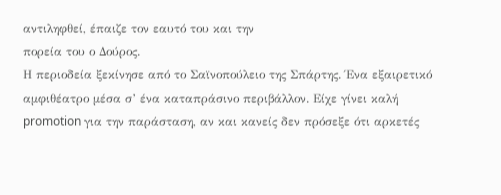αντιληφθεί, έπαιζε τον εαυτό του και την
πορεία του ο Δούρος.
Η περιοδεία ξεκίνησε από το Σαϊνοπούλειο της Σπάρτης. Ένα εξαιρετικό
αμφιθέατρο μέσα σ’ ένα καταπράσινο περιβάλλον. Είχε γίνει καλή
promotion για την παράσταση, αν και κανείς δεν πρόσεξε ότι αρκετές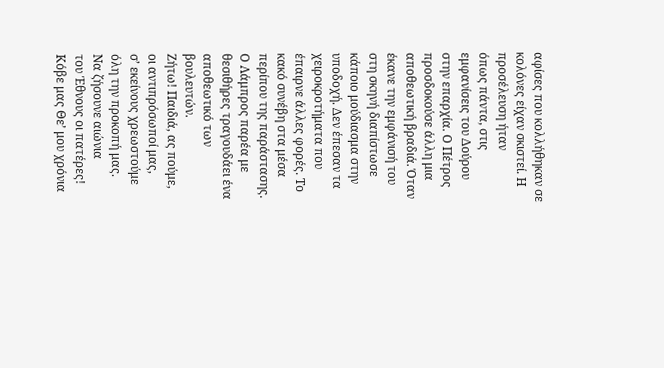αφίσες που κολλήθηκαν σε κολόνες είχαν σκιστεί. Η προσέλευση ήταν
όπως πάντα, στις εμφανίσεις του Δούρου στην επαρχία. Ο Πέτρος
προσδοκούσε άλλη μια αποθεωτική βραδιά. Όταν έκανε την εμφάνισή του
στη σκηνή διαπίστωσε κάποιο μούδιασμα στην υποδοχή. Δεν έπεσαν τα
χειροκροτήματα που έπαιρνε άλλες φορές. Το κακό συνέβη στα μέσα
περίπου της παράστασης. Ο Λάμπρος παρέα με θεσιθήρες τραγουδάει ένα
αποθεωτικό των βουλευτών.
Ζήτω! Παιδιά, ας πούμε,
οι αντιπρόσωποί μας,
σ’ εκείνους χρεωστούμε
όλη την προκοπή μας.
Να ζήσουνε αιώνια
του Έθνους οι πατέρες!
Κόβε μας Θε’ μου χρόνια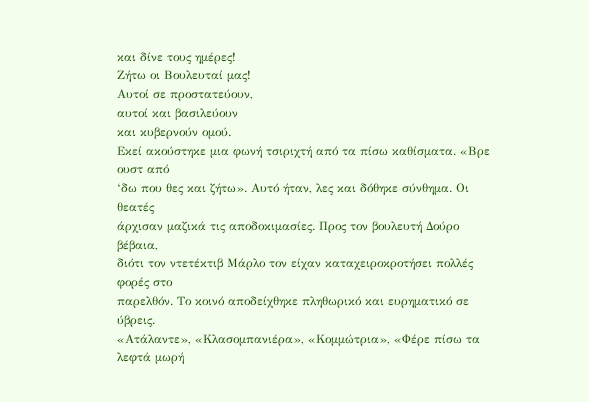και δίνε τους ημέρες!
Ζήτω οι Βουλευταί μας!
Αυτοί σε προστατεύουν,
αυτοί και βασιλεύουν
και κυβερνούν ομού.
Εκεί ακούστηκε μια φωνή τσιριχτή από τα πίσω καθίσματα. «Βρε ουστ από
‘δω που θες και ζήτω». Αυτό ήταν, λες και δόθηκε σύνθημα. Οι θεατές
άρχισαν μαζικά τις αποδοκιμασίες. Προς τον βουλευτή Δούρο βέβαια,
διότι τον ντετέκτιβ Μάρλο τον είχαν καταχειροκροτήσει πολλές φορές στο
παρελθόν. Το κοινό αποδείχθηκε πληθωρικό και ευρηματικό σε ύβρεις.
«Ατάλαντε», «Κλασομπανιέρα», «Κομμώτρια», «Φέρε πίσω τα λεφτά μωρή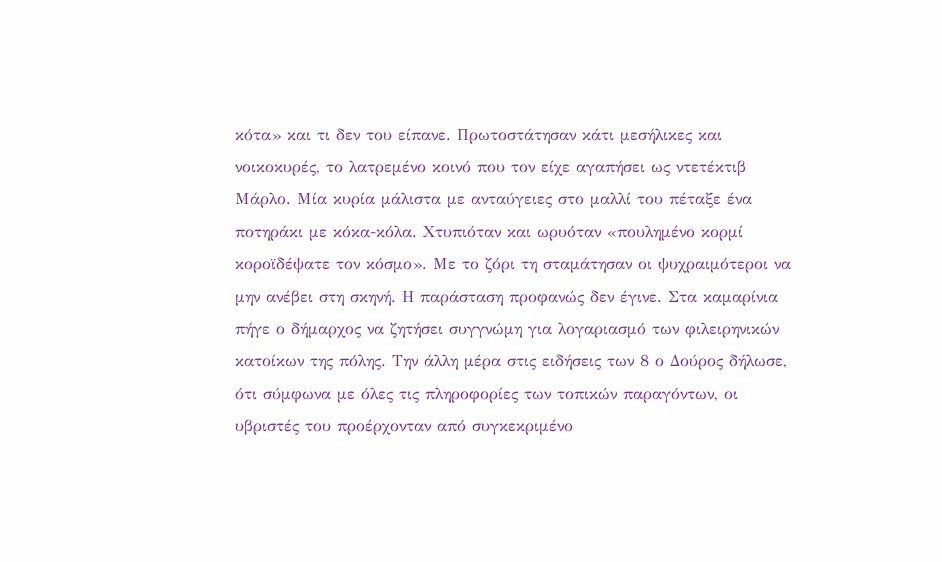κότα» και τι δεν του είπανε. Πρωτοστάτησαν κάτι μεσήλικες και
νοικοκυρές, το λατρεμένο κοινό που τον είχε αγαπήσει ως ντετέκτιβ
Μάρλο. Μία κυρία μάλιστα με ανταύγειες στο μαλλί του πέταξε ένα
ποτηράκι με κόκα-κόλα. Χτυπιόταν και ωρυόταν «πουλημένο κορμί
κοροϊδέψατε τον κόσμο». Με το ζόρι τη σταμάτησαν οι ψυχραιμότεροι να
μην ανέβει στη σκηνή. Η παράσταση προφανώς δεν έγινε. Στα καμαρίνια
πήγε ο δήμαρχος να ζητήσει συγγνώμη για λογαριασμό των φιλειρηνικών
κατοίκων της πόλης. Την άλλη μέρα στις ειδήσεις των 8 ο Δούρος δήλωσε,
ότι σύμφωνα με όλες τις πληροφορίες των τοπικών παραγόντων, οι
υβριστές του προέρχονταν από συγκεκριμένο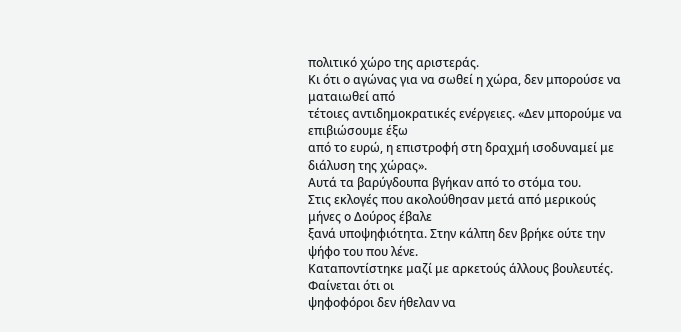πολιτικό χώρο της αριστεράς.
Κι ότι ο αγώνας για να σωθεί η χώρα, δεν μπορούσε να ματαιωθεί από
τέτοιες αντιδημοκρατικές ενέργειες. «Δεν μπορούμε να επιβιώσουμε έξω
από το ευρώ, η επιστροφή στη δραχμή ισοδυναμεί με διάλυση της χώρας».
Αυτά τα βαρύγδουπα βγήκαν από το στόμα του.
Στις εκλογές που ακολούθησαν μετά από μερικούς μήνες ο Δούρος έβαλε
ξανά υποψηφιότητα. Στην κάλπη δεν βρήκε ούτε την ψήφο του που λένε.
Καταποντίστηκε μαζί με αρκετούς άλλους βουλευτές. Φαίνεται ότι οι
ψηφοφόροι δεν ήθελαν να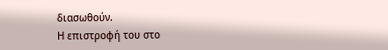διασωθούν.
Η επιστροφή του στο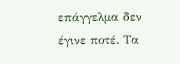επάγγελμα δεν έγινε ποτέ. Τα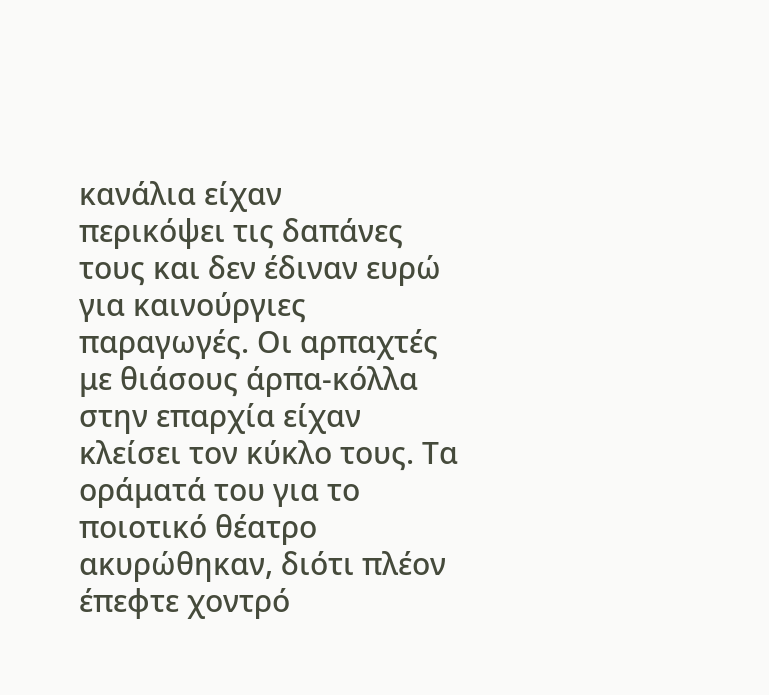κανάλια είχαν
περικόψει τις δαπάνες τους και δεν έδιναν ευρώ για καινούργιες
παραγωγές. Οι αρπαχτές με θιάσους άρπα-κόλλα στην επαρχία είχαν
κλείσει τον κύκλο τους. Τα οράματά του για το ποιοτικό θέατρο
ακυρώθηκαν, διότι πλέον έπεφτε χοντρό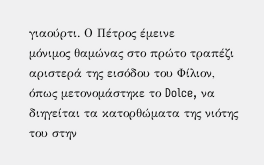γιαούρτι. Ο Πέτρος έμεινε
μόνιμος θαμώνας στο πρώτο τραπέζι αριστερά της εισόδου του Φίλιον,
όπως μετονομάστηκε το Dolce, να διηγείται τα κατορθώματα της νιότης
του στην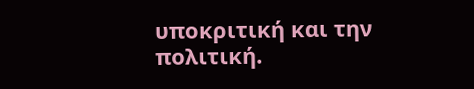υποκριτική και την πολιτική.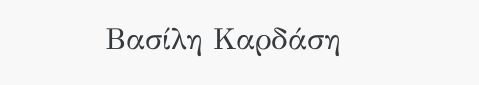Βασίλη Καρδάση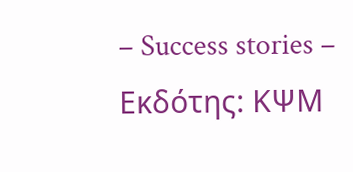– Success stories – Εκδότης: ΚΨΜ